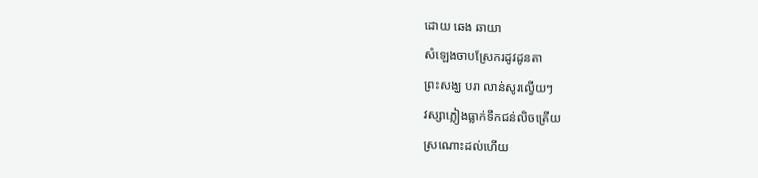ដោយ ឆេង ឆាយា
សំឡេងចាបស្រែករដូវដូនតា
ព្រះសង្ឃ បរា លាន់សូរល្វើយៗ
វស្សាភ្លៀងធ្លាក់ទឹកជន់លិចត្រើយ
ស្រណោះដល់ហើយ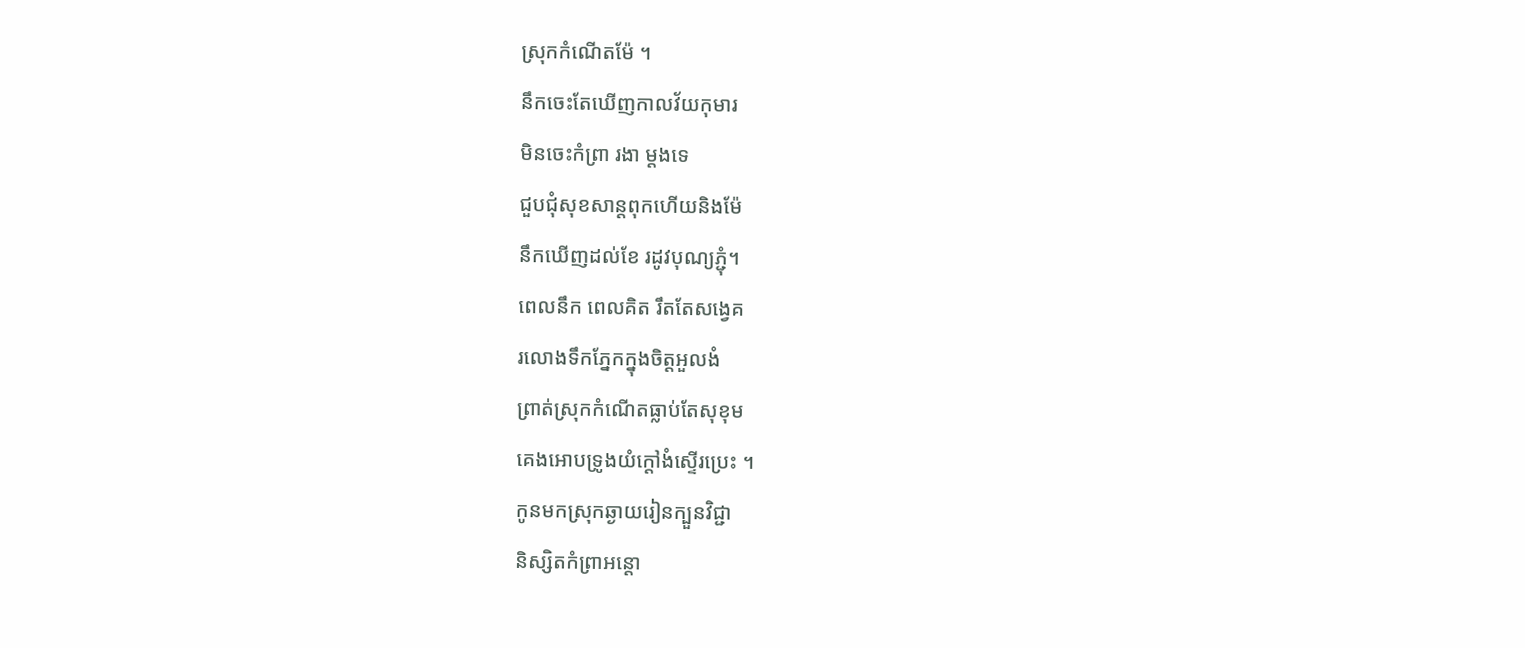ស្រុកកំណើតម៉ែ ។
នឹកចេះតែឃើញកាលវ័យកុមារ
មិនចេះកំព្រា រងា ម្តងទេ
ជួបជំុសុខសាន្តពុកហើយនិងម៉ែ
នឹកឃើញដល់ខែ រដូវបុណ្យភ្ជុំ។
ពេលនឹក ពេលគិត រឹតតែសង្វេគ
រលោងទឹកភ្នែកក្នុងចិត្តអួលងំ
ព្រាត់ស្រុកកំណើតធ្លាប់តែសុខុម
គេងអោបទ្រូងយំក្តៅងំស្ទើរប្រេះ ។
កូនមកស្រុកឆ្ងាយរៀនក្បួនវិជ្ជា
និស្សិតកំព្រាអន្តោ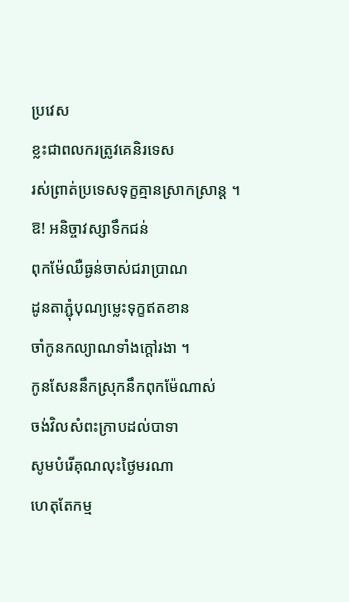ប្រវេស
ខ្លះជាពលករត្រូវគេនិរទេស
រស់ព្រាត់ប្រទេសទុក្ខគ្មានស្រាកស្រាន្ត ។
ឱ! អនិច្ចាវស្សាទឹកជន់
ពុកម៉ែឈឺធ្ងន់ចាស់ជរាប្រាណ
ដូនតាភ្ជុំបុណ្យម្លេះទុក្ខឥតខាន
ចាំកូនកល្យាណទាំងក្តៅរងា ។
កូនសែននឹកស្រុកនឹកពុកម៉ែណាស់
ចង់វិលសំពះក្រាបដល់បាទា
សូមបំរើគុណលុះថ្ងៃមរណា
ហេតុតែកម្ម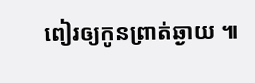ពៀរឲ្យកូនព្រាត់ឆ្ងាយ ៕